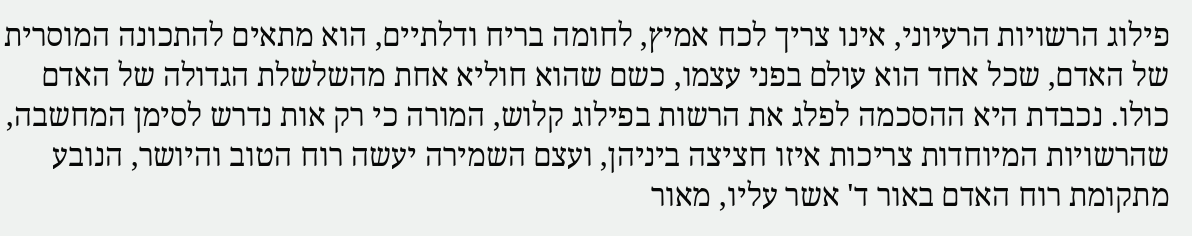פילוג הרשויות הרעיוני, אינו צריך לכח אמיץ, לחומה בריח ודלתיים, הוא מתאים להתכונה המוסרית של האדם, שכל אחד הוא עולם בפני עצמו, כשם שהוא חוליא אחת מהשלשלת הגדולה של האדם כולו. נכבדת היא ההסכמה לפלג את הרשות בפילוג קלוש, המורה כי רק אות נדרש לסימן המחשבה, שהרשויות המיוחדות צריכות איזו חציצה ביניהן, ועצם השמירה יעשה רוח הטוב והיושר, הנובע מתקומת רוח האדם באור ד' אשר עליו, מאור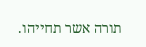תורה אשר תחייהו.